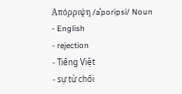Απόρριψη /aˈporipsi/ Noun
- English
- rejection
- Tiếng Việt
- sự từ chối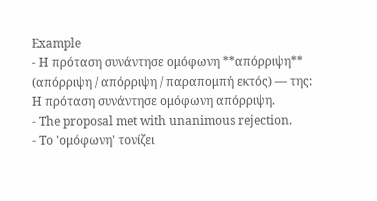Example
- Η πρόταση συνάντησε ομόφωνη **απόρριψη** (απόρριψη / απόρριψη / παραπομπή εκτός) — της: Η πρόταση συνάντησε ομόφωνη απόρριψη.
- The proposal met with unanimous rejection.
- Το 'ομόφωνη' τονίζει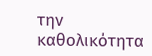την καθολικότητα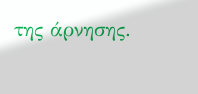της άρνησης.